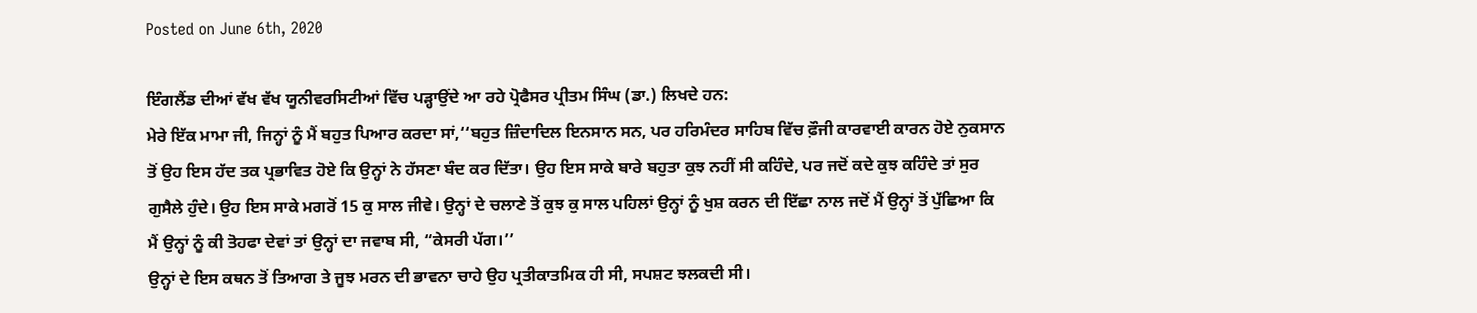Posted on June 6th, 2020

ਇੰਗਲੈਂਡ ਦੀਆਂ ਵੱਖ ਵੱਖ ਯੂਨੀਵਰਸਿਟੀਆਂ ਵਿੱਚ ਪੜ੍ਹਾਉਂਦੇ ਆ ਰਹੇ ਪ੍ਰੋਫੈਸਰ ਪ੍ਰੀਤਮ ਸਿੰਘ (ਡਾ.) ਲਿਖਦੇ ਹਨ:
ਮੇਰੇ ਇੱਕ ਮਾਮਾ ਜੀ, ਜਿਨ੍ਹਾਂ ਨੂੰ ਮੈਂ ਬਹੁਤ ਪਿਆਰ ਕਰਦਾ ਸਾਂ,‘‘ਬਹੁਤ ਜ਼ਿੰਦਾਦਿਲ ਇਨਸਾਨ ਸਨ, ਪਰ ਹਰਿਮੰਦਰ ਸਾਹਿਬ ਵਿੱਚ ਫ਼ੌਜੀ ਕਾਰਵਾਈ ਕਾਰਨ ਹੋਏ ਨੁਕਸਾਨ ਤੋਂ ਉਹ ਇਸ ਹੱਦ ਤਕ ਪ੍ਰਭਾਵਿਤ ਹੋਏ ਕਿ ਉਨ੍ਹਾਂ ਨੇ ਹੱਸਣਾ ਬੰਦ ਕਰ ਦਿੱਤਾ। ਉਹ ਇਸ ਸਾਕੇ ਬਾਰੇ ਬਹੁਤਾ ਕੁਝ ਨਹੀਂ ਸੀ ਕਹਿੰਦੇ, ਪਰ ਜਦੋਂ ਕਦੇ ਕੁਝ ਕਹਿੰਦੇ ਤਾਂ ਸੁਰ ਗੁਸੈਲੇ ਹੁੰਦੇ। ਉਹ ਇਸ ਸਾਕੇ ਮਗਰੋਂ 15 ਕੁ ਸਾਲ ਜੀਵੇ। ਉਨ੍ਹਾਂ ਦੇ ਚਲਾਣੇ ਤੋਂ ਕੁਝ ਕੁ ਸਾਲ ਪਹਿਲਾਂ ਉਨ੍ਹਾਂ ਨੂੰ ਖੁਸ਼ ਕਰਨ ਦੀ ਇੱਛਾ ਨਾਲ ਜਦੋਂ ਮੈਂ ਉਨ੍ਹਾਂ ਤੋਂ ਪੁੱਛਿਆ ਕਿ ਮੈਂ ਉਨ੍ਹਾਂ ਨੂੰ ਕੀ ਤੋਹਫਾ ਦੇਵਾਂ ਤਾਂ ਉਨ੍ਹਾਂ ਦਾ ਜਵਾਬ ਸੀ, “ਕੇਸਰੀ ਪੱਗ।’’
ਉਨ੍ਹਾਂ ਦੇ ਇਸ ਕਥਨ ਤੋਂ ਤਿਆਗ ਤੇ ਜੂਝ ਮਰਨ ਦੀ ਭਾਵਨਾ ਚਾਹੇ ਉਹ ਪ੍ਰਤੀਕਾਤਮਿਕ ਹੀ ਸੀ, ਸਪਸ਼ਟ ਝਲਕਦੀ ਸੀ।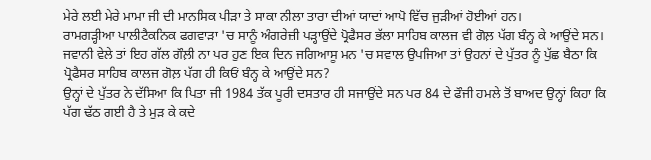ਮੇਰੇ ਲਈ ਮੇਰੇ ਮਾਮਾ ਜੀ ਦੀ ਮਾਨਸਿਕ ਪੀੜਾ ਤੇ ਸਾਕਾ ਨੀਲਾ ਤਾਰਾ ਦੀਆਂ ਯਾਦਾਂ ਆਪੋ ਵਿੱਚ ਜੁੜੀਆਂ ਹੋਈਆਂ ਹਨ।
ਰਾਮਗੜ੍ਹੀਆ ਪਾਲੀਟੈਕਨਿਕ ਫਗਵਾੜਾ 'ਚ ਸਾਨੂੰ ਅੰਗਰੇਜ਼ੀ ਪੜ੍ਹਾਉਂਦੇ ਪ੍ਰੋਫੈਸਰ ਭੱਲਾ ਸਾਹਿਬ ਕਾਲਜ ਵੀ ਗੋਲ਼ ਪੱਗ ਬੰਨ੍ਹ ਕੇ ਆਉਂਦੇ ਸਨ। ਜਵਾਨੀ ਵੇਲੇ ਤਾਂ ਇਹ ਗੱਲ ਗੌਲ਼ੀ ਨਾ ਪਰ ਹੁਣ ਇਕ ਦਿਨ ਜਗਿਆਸੂ ਮਨ 'ਚ ਸਵਾਲ ਉਪਜਿਆ ਤਾਂ ਉਹਨਾਂ ਦੇ ਪੁੱਤਰ ਨੂੰ ਪੁੱਛ ਬੈਠਾ ਕਿ ਪ੍ਰੋਫੈਸਰ ਸਾਹਿਬ ਕਾਲਜ ਗੋਲ਼ ਪੱਗ ਹੀ ਕਿਓਂ ਬੰਨ੍ਹ ਕੇ ਆਉਂਦੇ ਸਨ?
ਉਨ੍ਹਾਂ ਦੇ ਪੁੱਤਰ ਨੇ ਦੱਸਿਆ ਕਿ ਪਿਤਾ ਜੀ 1984 ਤੱਕ ਪੂਰੀ ਦਸਤਾਰ ਹੀ ਸਜਾਉਂਦੇ ਸਨ ਪਰ 84 ਦੇ ਫੌਜੀ ਹਮਲੇ ਤੋਂ ਬਾਅਦ ਉਨ੍ਹਾਂ ਕਿਹਾ ਕਿ ਪੱਗ ਢੱਠ ਗਈ ਹੈ ਤੇ ਮੁੜ ਕੇ ਕਦੇ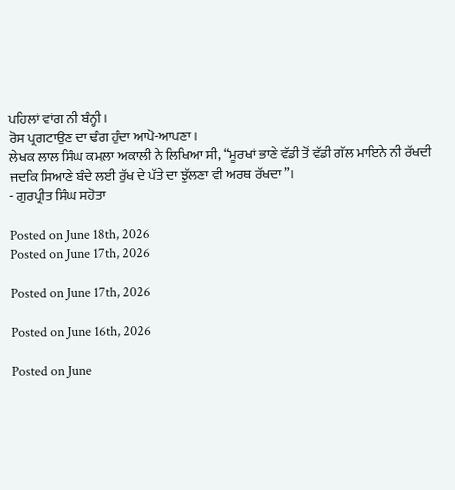ਪਹਿਲਾਂ ਵਾਂਗ ਨੀ ਬੰਨ੍ਹੀ।
ਰੋਸ ਪ੍ਰਗਟਾਉਣ ਦਾ ਢੰਗ ਹੁੰਦਾ ਆਪੋ-ਆਪਣਾ।
ਲੇਖਕ ਲਾਲ ਸਿੰਘ ਕਮਲ਼ਾ ਅਕਾਲੀ ਨੇ ਲਿਖਿਆ ਸੀ, “ਮੂਰਖਾਂ ਭਾਣੇ ਵੱਡੀ ਤੋਂ ਵੱਡੀ ਗੱਲ ਮਾਇਨੇ ਨੀ ਰੱਖਦੀ ਜਦਕਿ ਸਿਆਣੇ ਬੰਦੇ ਲਈ ਰੁੱਖ ਦੇ ਪੱਤੇ ਦਾ ਝੁੱਲਣਾ ਵੀ ਅਰਥ ਰੱਖਦਾ”।
- ਗੁਰਪ੍ਰੀਤ ਸਿੰਘ ਸਹੋਤਾ

Posted on June 18th, 2026
Posted on June 17th, 2026

Posted on June 17th, 2026

Posted on June 16th, 2026

Posted on June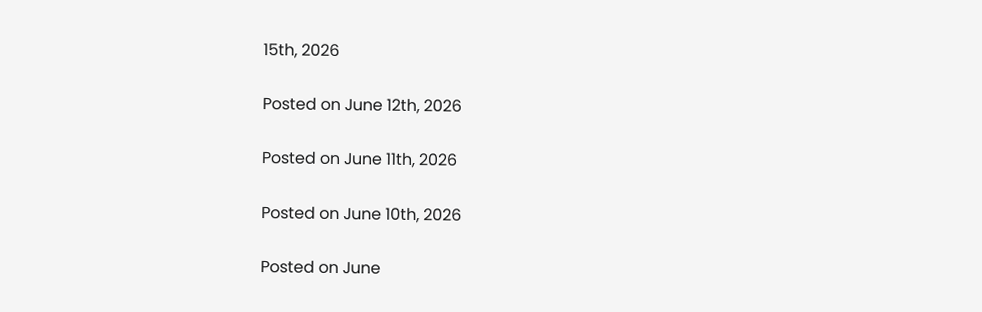15th, 2026

Posted on June 12th, 2026

Posted on June 11th, 2026

Posted on June 10th, 2026

Posted on June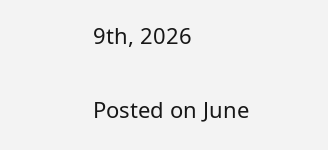9th, 2026

Posted on June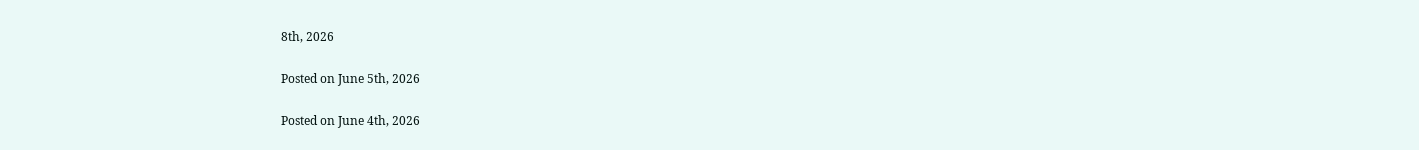8th, 2026

Posted on June 5th, 2026

Posted on June 4th, 2026